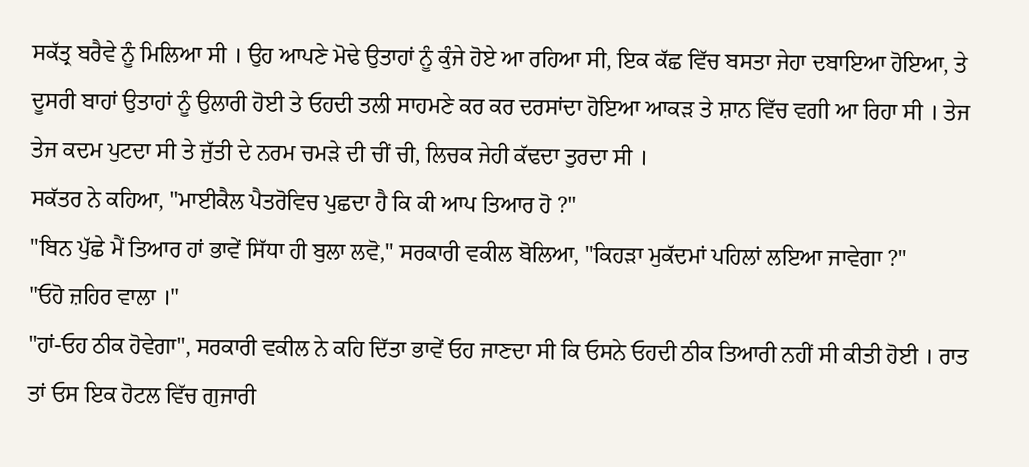ਸਕੱਤ੍ਰ ਬਰੈਵੇ ਨੂੰ ਮਿਲਿਆ ਸੀ । ਉਹ ਆਪਣੇ ਮੋਢੇ ਉਤਾਹਾਂ ਨੂੰ ਕੁੰਜੇ ਹੋਏ ਆ ਰਹਿਆ ਸੀ, ਇਕ ਕੱਛ ਵਿੱਚ ਬਸਤਾ ਜੇਹਾ ਦਬਾਇਆ ਹੋਇਆ, ਤੇ ਦੂਸਰੀ ਬਾਹਾਂ ਉਤਾਹਾਂ ਨੂੰ ਉਲਾਰੀ ਹੋਈ ਤੇ ਓਹਦੀ ਤਲੀ ਸਾਹਮਣੇ ਕਰ ਕਰ ਦਰਸਾਂਦਾ ਹੋਇਆ ਆਕੜ ਤੇ ਸ਼ਾਨ ਵਿੱਚ ਵਗੀ ਆ ਰਿਹਾ ਸੀ । ਤੇਜ ਤੇਜ ਕਦਮ ਪੁਟਦਾ ਸੀ ਤੇ ਜੁੱਤੀ ਦੇ ਨਰਮ ਚਮੜੇ ਦੀ ਚੀਂ ਚੀ, ਲਿਚਕ ਜੇਹੀ ਕੱਢਦਾ ਤੁਰਦਾ ਸੀ ।
ਸਕੱਤਰ ਨੇ ਕਹਿਆ, "ਮਾਈਕੈਲ ਪੈਤਰੋਵਿਚ ਪੁਛਦਾ ਹੈ ਕਿ ਕੀ ਆਪ ਤਿਆਰ ਹੋ ?"
"ਬਿਨ ਪੁੱਛੇ ਮੈਂ ਤਿਆਰ ਹਾਂ ਭਾਵੇਂ ਸਿੱਧਾ ਹੀ ਬੁਲਾ ਲਵੋ," ਸਰਕਾਰੀ ਵਕੀਲ ਬੋਲਿਆ, "ਕਿਹੜਾ ਮੁਕੱਦਮਾਂ ਪਹਿਲਾਂ ਲਇਆ ਜਾਵੇਗਾ ?"
"ਓਹੋ ਜ਼ਹਿਰ ਵਾਲਾ ।"
"ਹਾਂ-ਓਹ ਠੀਕ ਹੋਵੇਗਾ", ਸਰਕਾਰੀ ਵਕੀਲ ਨੇ ਕਹਿ ਦਿੱਤਾ ਭਾਵੇਂ ਓਹ ਜਾਣਦਾ ਸੀ ਕਿ ਓਸਨੇ ਓਹਦੀ ਠੀਕ ਤਿਆਰੀ ਨਹੀਂ ਸੀ ਕੀਤੀ ਹੋਈ । ਰਾਤ ਤਾਂ ਓਸ ਇਕ ਹੋਟਲ ਵਿੱਚ ਗੁਜਾਰੀ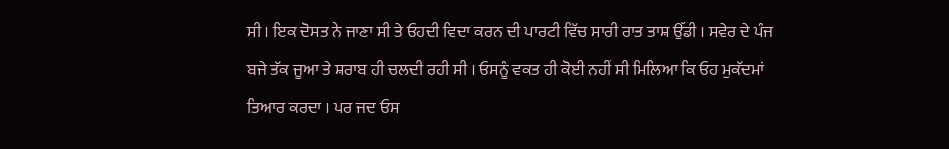ਸੀ । ਇਕ ਦੋਸਤ ਨੇ ਜਾਣਾ ਸੀ ਤੇ ਓਹਦੀ ਵਿਦਾ ਕਰਨ ਦੀ ਪਾਰਟੀ ਵਿੱਚ ਸਾਰੀ ਰਾਤ ਤਾਸ਼ ਉੱਡੀ । ਸਵੇਰ ਦੇ ਪੰਜ ਬਜੇ ਤੱਕ ਜੂਆ ਤੇ ਸ਼ਰਾਬ ਹੀ ਚਲਦੀ ਰਹੀ ਸੀ । ਓਸਨੂੰ ਵਕਤ ਹੀ ਕੋਈ ਨਹੀਂ ਸੀ ਮਿਲਿਆ ਕਿ ਓਹ ਮੁਕੱਦਮਾਂ ਤਿਆਰ ਕਰਦਾ । ਪਰ ਜਦ ਓਸ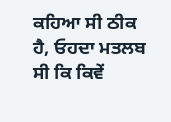ਕਹਿਆ ਸੀ ਠੀਕ ਹੈ, ਓਹਦਾ ਮਤਲਬ ਸੀ ਕਿ ਕਿਵੇਂ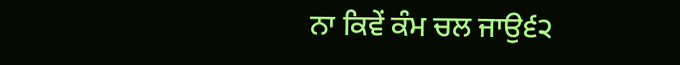ਨਾ ਕਿਵੇਂ ਕੰਮ ਚਲ ਜਾਉ੬੨